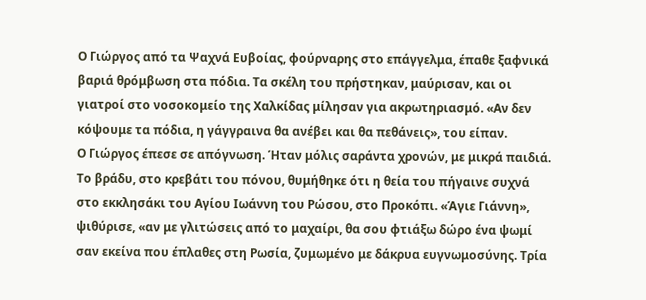Ο Γιώργος από τα Ψαχνά Ευβοίας, φούρναρης στο επάγγελμα, έπαθε ξαφνικά βαριά θρόμβωση στα πόδια. Τα σκέλη του πρήστηκαν, μαύρισαν, και οι γιατροί στο νοσοκομείο της Χαλκίδας μίλησαν για ακρωτηριασμό. «Αν δεν κόψουμε τα πόδια, η γάγγραινα θα ανέβει και θα πεθάνεις», του είπαν.
Ο Γιώργος έπεσε σε απόγνωση. Ήταν μόλις σαράντα χρονών, με μικρά παιδιά. Το βράδυ, στο κρεβάτι του πόνου, θυμήθηκε ότι η θεία του πήγαινε συχνά στο εκκλησάκι του Αγίου Ιωάννη του Ρώσου, στο Προκόπι. «Άγιε Γιάννη», ψιθύρισε, «αν με γλιτώσεις από το μαχαίρι, θα σου φτιάξω δώρο ένα ψωμί σαν εκείνα που έπλαθες στη Ρωσία, ζυμωμένο με δάκρυα ευγνωμοσύνης. Τρία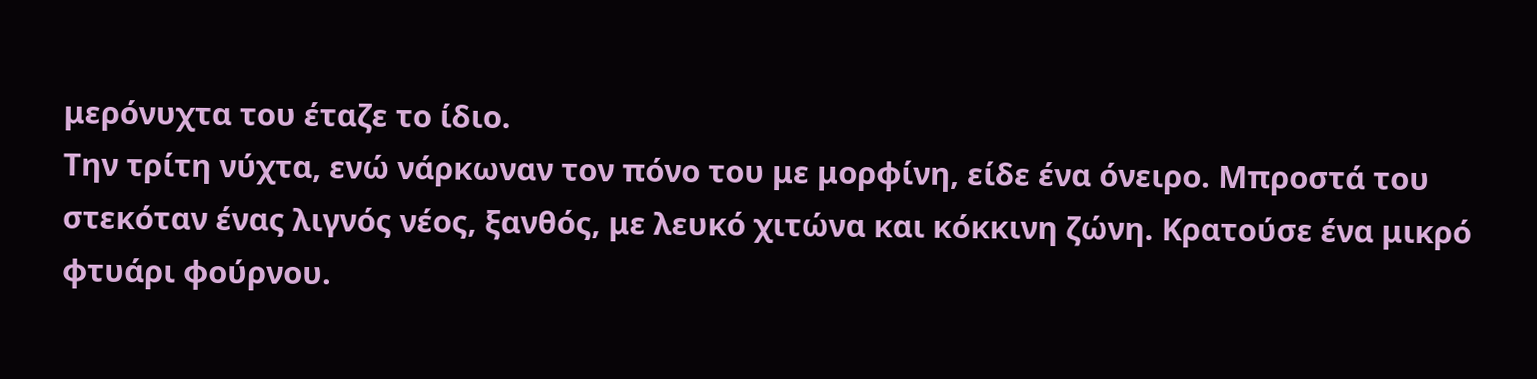μερόνυχτα του έταζε το ίδιο.
Την τρίτη νύχτα, ενώ νάρκωναν τον πόνο του με μορφίνη, είδε ένα όνειρο. Μπροστά του στεκόταν ένας λιγνός νέος, ξανθός, με λευκό χιτώνα και κόκκινη ζώνη. Κρατούσε ένα μικρό φτυάρι φούρνου.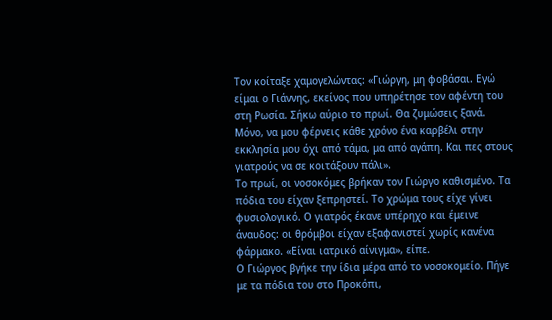Τον κοίταξε χαμογελώντας: «Γιώργη, μη φοβάσαι. Εγώ είμαι ο Γιάννης, εκείνος που υπηρέτησε τον αφέντη του στη Ρωσία. Σήκω αύριο το πρωί. Θα ζυμώσεις ξανά. Μόνο, να μου φέρνεις κάθε χρόνο ένα καρβέλι στην εκκλησία μου όχι από τάμα, μα από αγάπη. Και πες στους γιατρούς να σε κοιτάξουν πάλι».
Το πρωί, οι νοσοκόμες βρήκαν τον Γιώργο καθισμένο. Τα πόδια του είχαν ξεπρηστεί. Το χρώμα τους είχε γίνει φυσιολογικό. Ο γιατρός έκανε υπέρηχο και έμεινε άναυδος: οι θρόμβοι είχαν εξαφανιστεί χωρίς κανένα φάρμακο. «Είναι ιατρικό αίνιγμα», είπε.
Ο Γιώργος βγήκε την ίδια μέρα από το νοσοκομείο. Πήγε με τα πόδια του στο Προκόπι,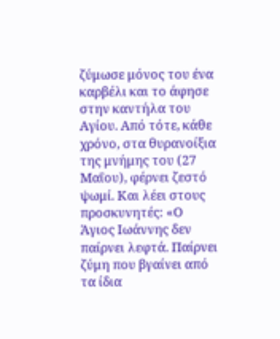ζύμωσε μόνος του ένα καρβέλι και το άφησε στην καντήλα του Αγίου. Από τότε, κάθε χρόνο, στα θυρανοίξια της μνήμης του (27 Μαΐου), φέρνει ζεστό ψωμί. Και λέει στους προσκυνητές: «Ο Άγιος Ιωάννης δεν παίρνει λεφτά. Παίρνει ζύμη που βγαίνει από τα ίδια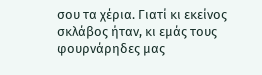σου τα χέρια. Γιατί κι εκείνος σκλάβος ήταν, κι εμάς τους φουρνάρηδες μας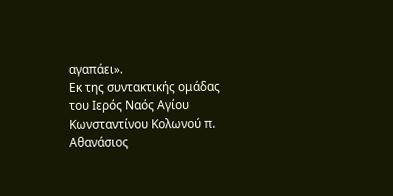αγαπάει».
Εκ της συντακτικής ομάδας του Ιερός Ναός Αγίου Κωνσταντίνου Κολωνού π. Αθανάσιος